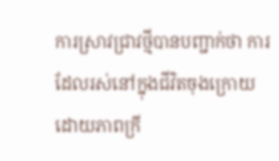ការស្រាវជ្រាវថ្មីបានបញ្ជាក់ថា ការដែលរស់នៅក្នុងជីវិតចុងក្រោយដោយភាពក្រី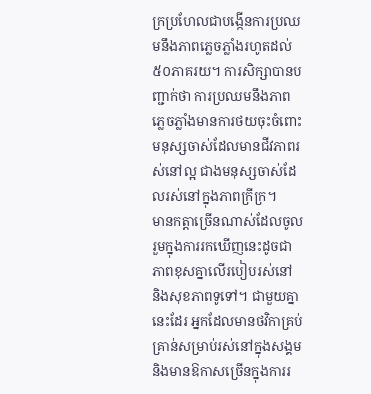ក្រប្រហែលជាបង្កើនការប្រឈមនឹងភាពភ្លេចភ្លាំងរហូតដល់ ៥០ភាគរយ។ ការសិក្សាបានបញ្ជាក់ថា ការប្រឈមនឹងភាពភ្លេចភ្លាំងមានការថយចុះចំពោះមនុស្សចាស់ដែលមានជីវភាពរស់នៅល្អ ជាងមនុស្សចាស់ដែលរស់នៅក្នុងភាពក្រីក្រ។
មានកត្តាច្រើនណាស់ដែលចូលរួមក្នុងការរកឃើញនេះដូចជា ភាពខុសគ្នាលើរបៀបរស់នៅ និងសុខភាពទូទៅ។ ជាមួយគ្នានេះដែរ អ្នកដែលមានថវិកាគ្រប់គ្រាន់សម្រាប់រស់នៅក្នុងសង្គម និងមានឱកាសច្រើនក្នុងការរ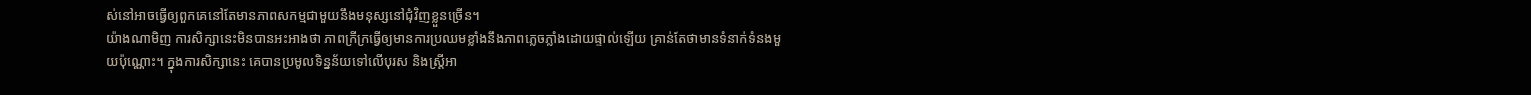ស់នៅអាចធ្វើឲ្យពួកគេនៅតែមានភាពសកម្មជាមួយនឹងមនុស្សនៅជុំវិញខ្លួនច្រើន។
យ៉ាងណាមិញ ការសិក្សានេះមិនបានអះអាងថា ភាពក្រីក្រធ្វើឲ្យមានការប្រឈមខ្លាំងនឹងភាពភ្លេចភ្លាំងដោយផ្ទាល់ឡើយ គ្រាន់តែថាមានទំនាក់ទំនងមួយប៉ុណ្ណោះ។ ក្នុងការសិក្សានេះ គេបានប្រមូលទិន្នន័យទៅលើបុរស និងស្រ្តីអា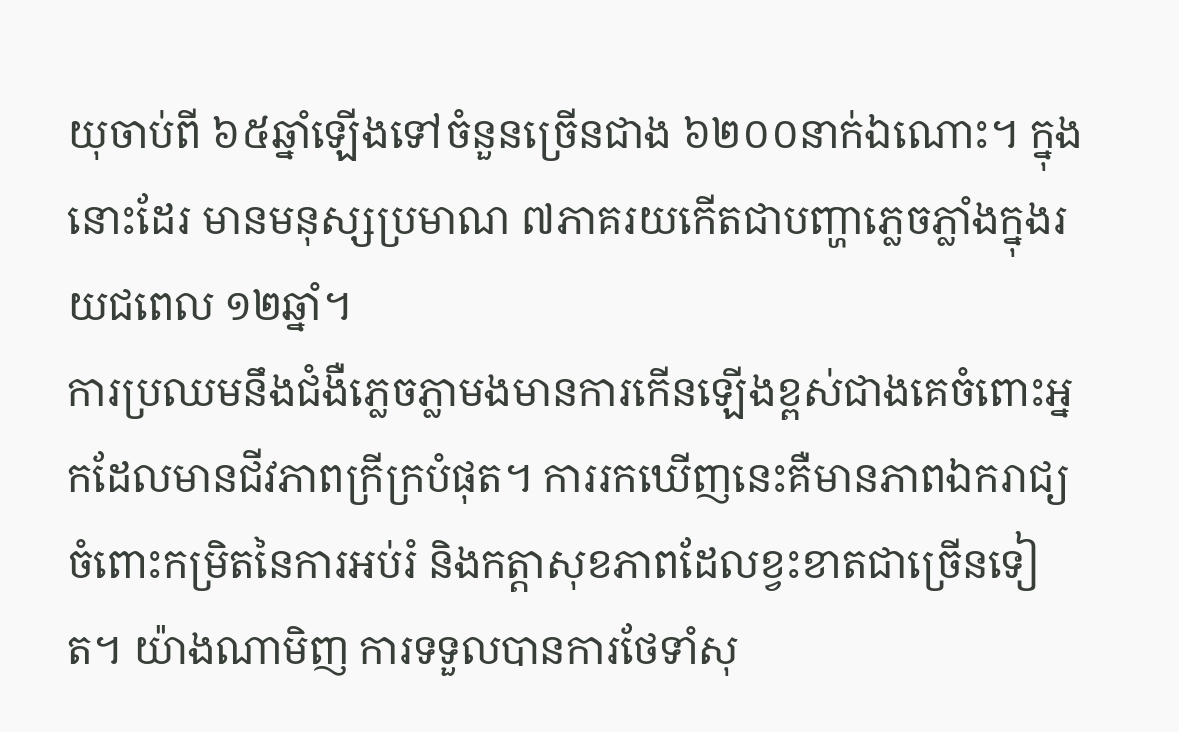យុចាប់ពី ៦៥ឆ្នាំឡើងទៅចំនួនច្រើនជាង ៦២០០នាក់ឯណោះ។ ក្នុងនោះដែរ មានមនុស្សប្រមាណ ៧ភាគរយកើតជាបញ្ហាភ្លេចភ្លាំងក្នុងរយជពេល ១២ឆ្នាំ។
ការប្រឈមនឹងជំងឺភ្លេចភ្លាមងមានការកើនឡើងខ្ពស់ជាងគេចំពោះអ្នកដែលមានជីវភាពក្រីក្របំផុត។ ការរកឃើញនេះគឺមានភាពឯករាជ្យចំពោះកម្រិតនៃការអប់រំ និងកត្តាសុខភាពដែលខ្វះខាតជាច្រើនទៀត។ យ៉ាងណាមិញ ការទទួលបានការថែទាំសុ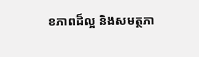ខភាពដ៏ល្អ និងសមត្ថភា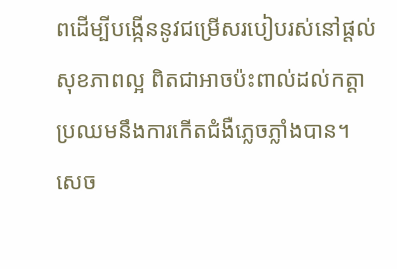ពដើម្បីបង្កើននូវជម្រើសរបៀបរស់នៅផ្តល់សុខភាពល្អ ពិតជាអាចប៉ះពាល់ដល់កត្តាប្រឈមនឹងការកើតជំងឺភ្លេចភ្លាំងបាន។ សេច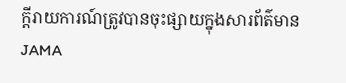ក្តីរាយការណ៍ត្រូវបានចុះផ្សាយក្នុងសារព័ត៌មាន JAMA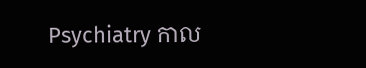Psychiatry កាល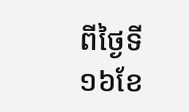ពីថ្ងៃទី ១៦ខែ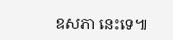ឧសភា នេះទេ៕